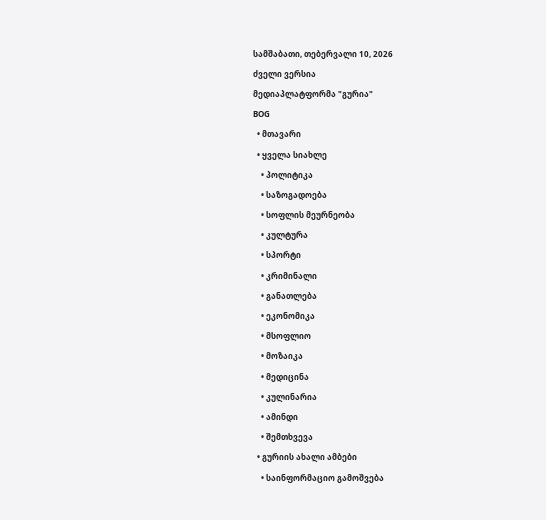სამშაბათი, თებერვალი 10, 2026
ძველი ვერსია
მედიაპლატფორმა "გურია"
BOG
  • მთავარი
  • ყველა სიახლე
    • პოლიტიკა
    • საზოგადოება
    • სოფლის მეურნეობა
    • კულტურა
    • სპორტი
    • კრიმინალი
    • განათლება
    • ეკონომიკა
    • მსოფლიო
    • მოზაიკა
    • მედიცინა
    • კულინარია
    • ამინდი
    • შემთხვევა
  • გურიის ახალი ამბები
    • საინფორმაციო გამოშვება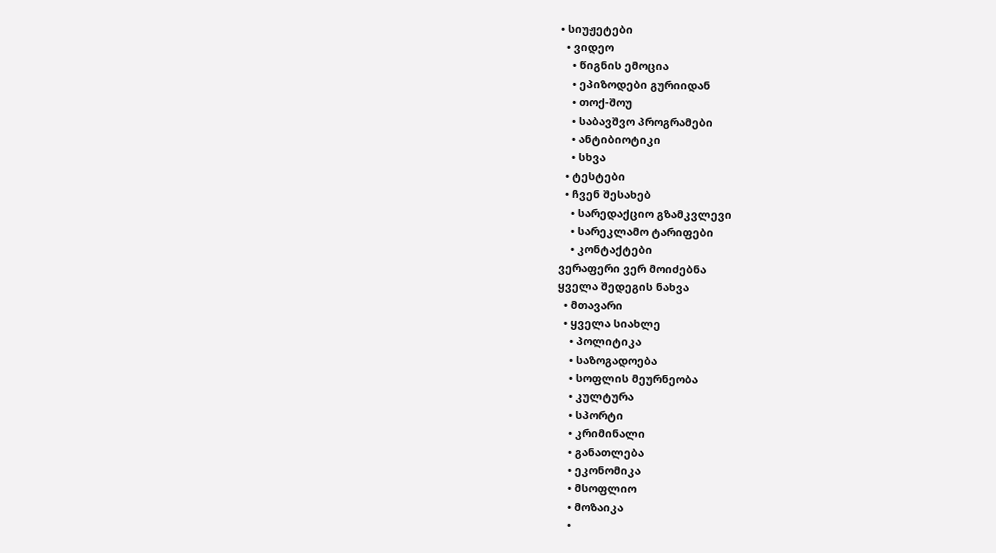• სიუჟეტები
  • ვიდეო
    • წიგნის ემოცია
    • ეპიზოდები გურიიდან
    • თოქ-შოუ
    • საბავშვო პროგრამები
    • ანტიბიოტიკი
    • სხვა
  • ტესტები
  • ჩვენ შესახებ
    • სარედაქციო გზამკვლევი
    • სარეკლამო ტარიფები
    • კონტაქტები
ვერაფერი ვერ მოიძებნა
ყველა შედეგის ნახვა
  • მთავარი
  • ყველა სიახლე
    • პოლიტიკა
    • საზოგადოება
    • სოფლის მეურნეობა
    • კულტურა
    • სპორტი
    • კრიმინალი
    • განათლება
    • ეკონომიკა
    • მსოფლიო
    • მოზაიკა
    •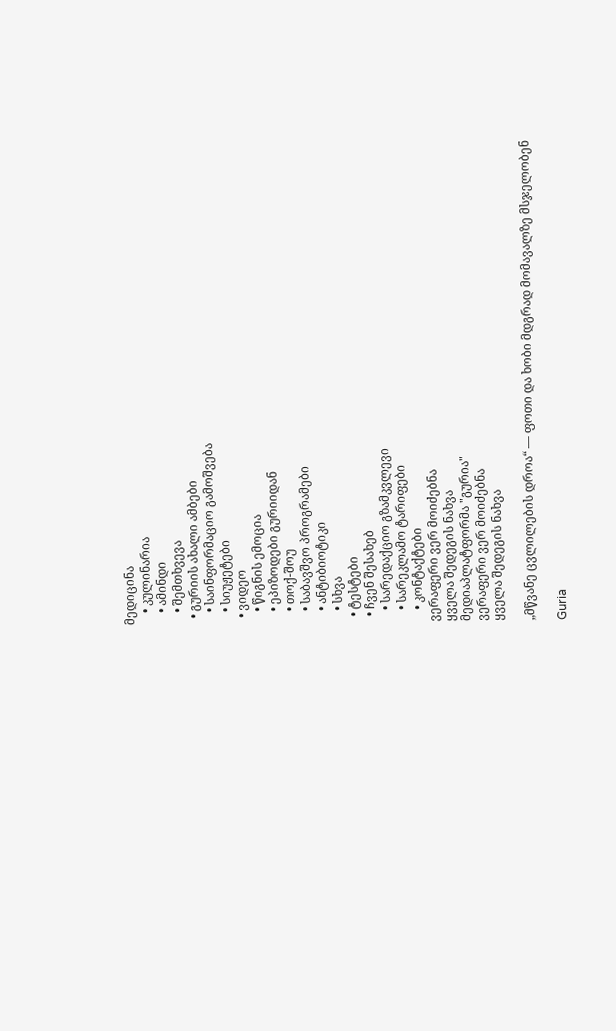მედიცინა
    • კულინარია
    • ამინდი
    • შემთხვევა
  • გურიის ახალი ამბები
    • საინფორმაციო გამოშვება
    • სიუჟეტები
  • ვიდეო
    • წიგნის ემოცია
    • ეპიზოდები გურიიდან
    • თოქ-შოუ
    • საბავშვო პროგრამები
    • ანტიბიოტიკი
    • სხვა
  • ტესტები
  • ჩვენ შესახებ
    • სარედაქციო გზამკვლევი
    • სარეკლამო ტარიფები
    • კონტაქტები
ვერაფერი ვერ მოიძებნა
ყველა შედეგის ნახვა
მედიაპლატფორმა "გურია"
ვერაფერი ვერ მოიძებნა
ყველა შედეგის ნახვა

„მწვანე ცვლილების დროა“ — ფოთი და ხობი მდგრად მომავალზე მსჯელობენ

Guria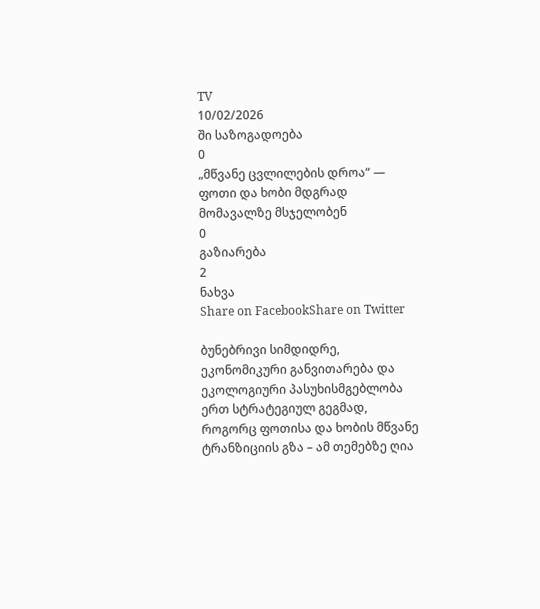TV
10/02/2026
ში საზოგადოება
0
„მწვანე ცვლილების დროა“ — ფოთი და ხობი მდგრად მომავალზე მსჯელობენ
0
გაზიარება
2
ნახვა
Share on FacebookShare on Twitter

ბუნებრივი სიმდიდრე, ეკონომიკური განვითარება და ეკოლოგიური პასუხისმგებლობა ერთ სტრატეგიულ გეგმად, როგორც ფოთისა და ხობის მწვანე ტრანზიციის გზა – ამ თემებზე ღია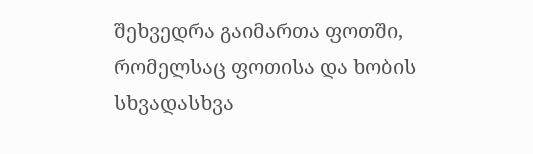შეხვედრა გაიმართა ფოთში, რომელსაც ფოთისა და ხობის სხვადასხვა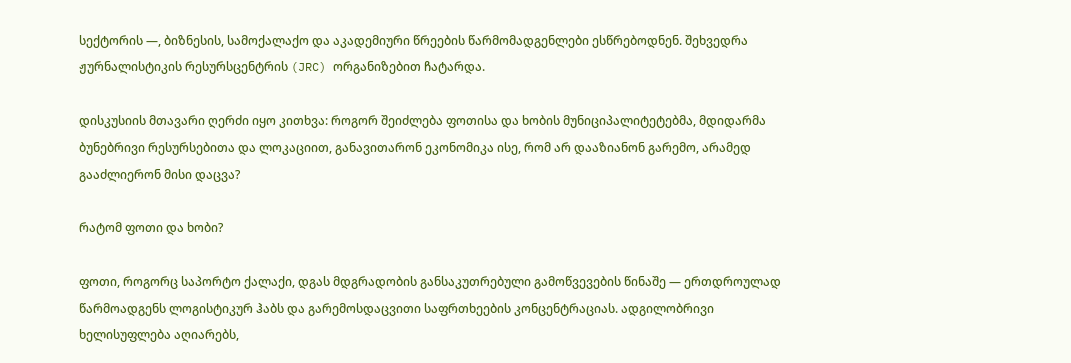სექტორის —, ბიზნესის, სამოქალაქო და აკადემიური წრეების წარმომადგენლები ესწრებოდნენ. შეხვედრა ჟურნალისტიკის რესურსცენტრის (JRC) ორგანიზებით ჩატარდა.

დისკუსიის მთავარი ღერძი იყო კითხვა: როგორ შეიძლება ფოთისა და ხობის მუნიციპალიტეტებმა, მდიდარმა ბუნებრივი რესურსებითა და ლოკაციით, განავითარონ ეკონომიკა ისე, რომ არ დააზიანონ გარემო, არამედ გააძლიერონ მისი დაცვა?

რატომ ფოთი და ხობი?

ფოთი, როგორც საპორტო ქალაქი, დგას მდგრადობის განსაკუთრებული გამოწვევების წინაშე — ერთდროულად წარმოადგენს ლოგისტიკურ ჰაბს და გარემოსდაცვითი საფრთხეების კონცენტრაციას. ადგილობრივი ხელისუფლება აღიარებს,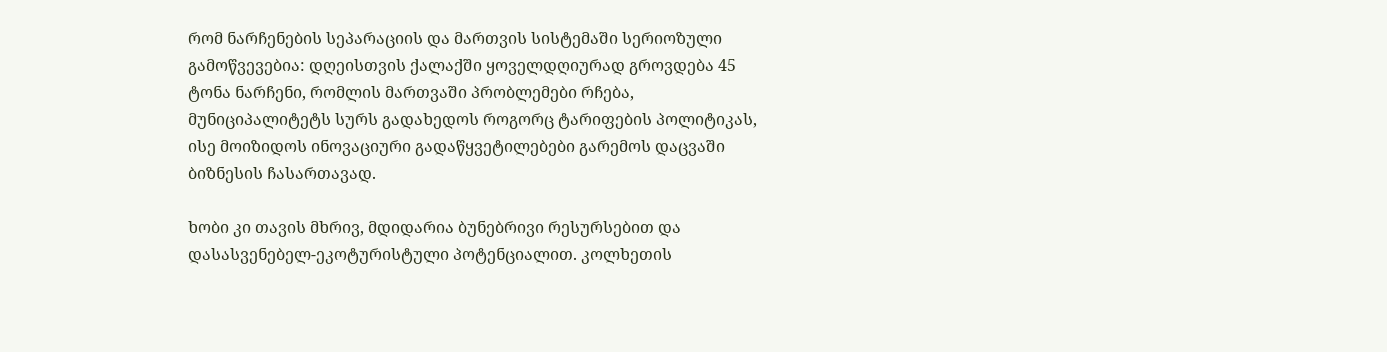რომ ნარჩენების სეპარაციის და მართვის სისტემაში სერიოზული გამოწვევებია: დღეისთვის ქალაქში ყოველდღიურად გროვდება 45 ტონა ნარჩენი, რომლის მართვაში პრობლემები რჩება, მუნიციპალიტეტს სურს გადახედოს როგორც ტარიფების პოლიტიკას, ისე მოიზიდოს ინოვაციური გადაწყვეტილებები გარემოს დაცვაში ბიზნესის ჩასართავად.

ხობი კი თავის მხრივ, მდიდარია ბუნებრივი რესურსებით და დასასვენებელ-ეკოტურისტული პოტენციალით. კოლხეთის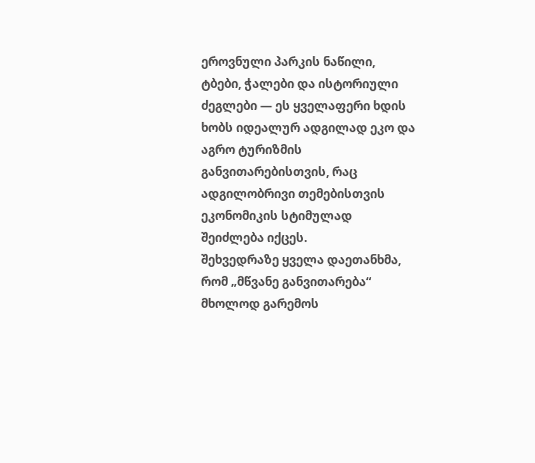ეროვნული პარკის ნაწილი, ტბები, ჭალები და ისტორიული ძეგლები — ეს ყველაფერი ხდის ხობს იდეალურ ადგილად ეკო და აგრო ტურიზმის განვითარებისთვის, რაც ადგილობრივი თემებისთვის ეკონომიკის სტიმულად შეიძლება იქცეს.
შეხვედრაზე ყველა დაეთანხმა, რომ „მწვანე განვითარება“ მხოლოდ გარემოს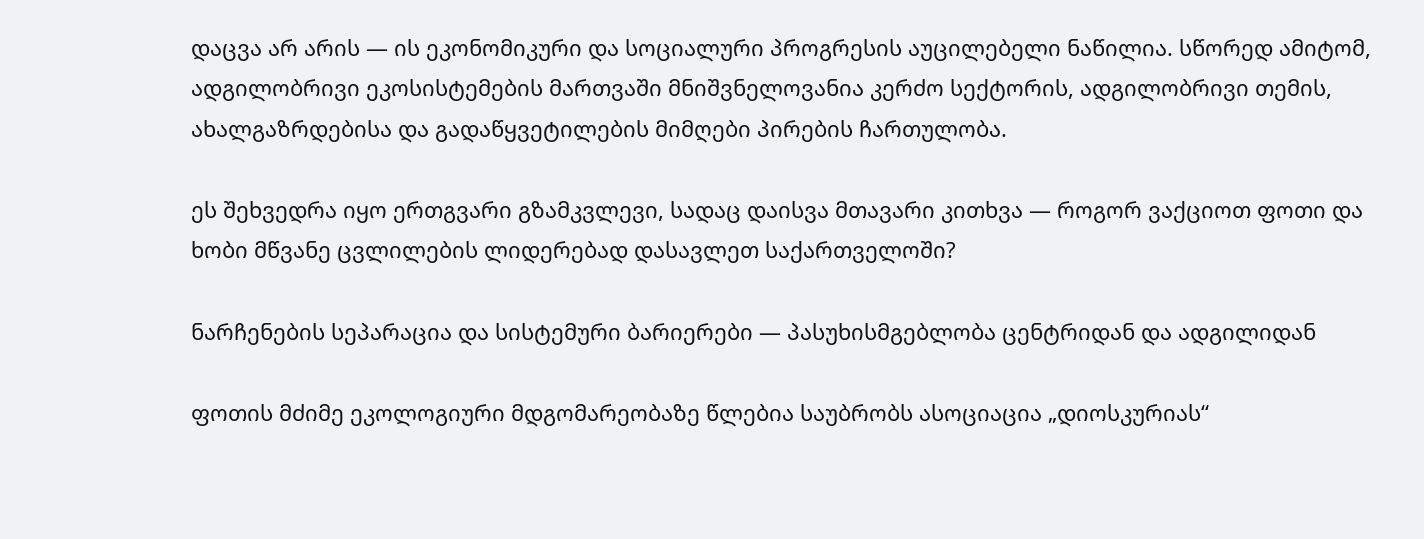დაცვა არ არის — ის ეკონომიკური და სოციალური პროგრესის აუცილებელი ნაწილია. სწორედ ამიტომ, ადგილობრივი ეკოსისტემების მართვაში მნიშვნელოვანია კერძო სექტორის, ადგილობრივი თემის, ახალგაზრდებისა და გადაწყვეტილების მიმღები პირების ჩართულობა.

ეს შეხვედრა იყო ერთგვარი გზამკვლევი, სადაც დაისვა მთავარი კითხვა — როგორ ვაქციოთ ფოთი და ხობი მწვანე ცვლილების ლიდერებად დასავლეთ საქართველოში?

ნარჩენების სეპარაცია და სისტემური ბარიერები — პასუხისმგებლობა ცენტრიდან და ადგილიდან

ფოთის მძიმე ეკოლოგიური მდგომარეობაზე წლებია საუბრობს ასოციაცია „დიოსკურიას“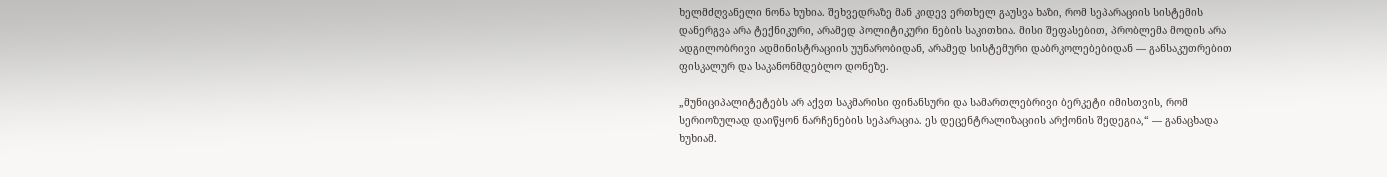ხელმძღვანელი ნონა ხუხია. შეხვედრაზე მან კიდევ ერთხელ გაუსვა ხაზი, რომ სეპარაციის სისტემის დანერგვა არა ტექნიკური, არამედ პოლიტიკური ნების საკითხია. მისი შეფასებით, პრობლემა მოდის არა ადგილობრივი ადმინისტრაციის უუნარობიდან, არამედ სისტემური დაბრკოლებებიდან — განსაკუთრებით ფისკალურ და საკანონმდებლო დონეზე.

„მუნიციპალიტეტებს არ აქვთ საკმარისი ფინანსური და სამართლებრივი ბერკეტი იმისთვის, რომ სერიოზულად დაიწყონ ნარჩენების სეპარაცია. ეს დეცენტრალიზაციის არქონის შედეგია,“ — განაცხადა ხუხიამ.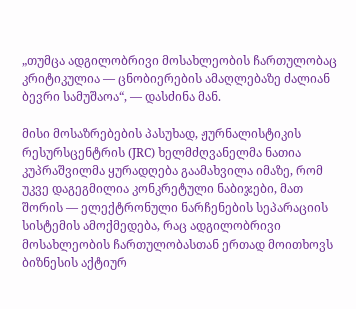„თუმცა ადგილობრივი მოსახლეობის ჩართულობაც კრიტიკულია — ცნობიერების ამაღლებაზე ძალიან ბევრი სამუშაოა“, — დასძინა მან.

მისი მოსაზრებების პასუხად, ჟურნალისტიკის რესურსცენტრის (JRC) ხელმძღვანელმა ნათია კუპრაშვილმა ყურადღება გაამახვილა იმაზე, რომ უკვე დაგეგმილია კონკრეტული ნაბიჯები, მათ შორის — ელექტრონული ნარჩენების სეპარაციის სისტემის ამოქმედება, რაც ადგილობრივი მოსახლეობის ჩართულობასთან ერთად მოითხოვს ბიზნესის აქტიურ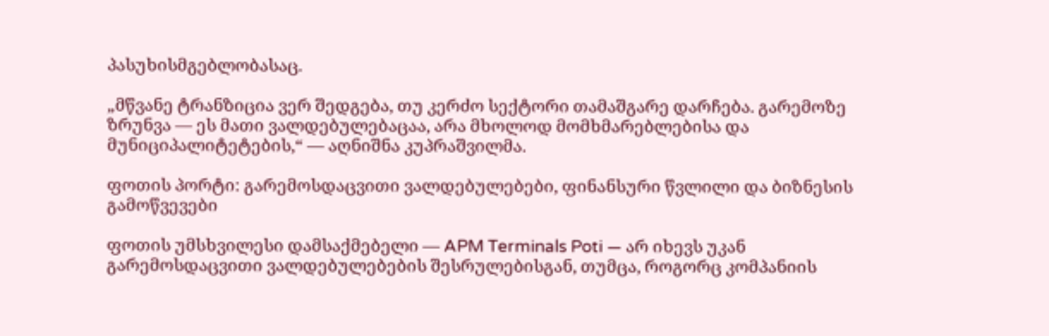პასუხისმგებლობასაც.

„მწვანე ტრანზიცია ვერ შედგება, თუ კერძო სექტორი თამაშგარე დარჩება. გარემოზე ზრუნვა — ეს მათი ვალდებულებაცაა, არა მხოლოდ მომხმარებლებისა და მუნიციპალიტეტების,“ — აღნიშნა კუპრაშვილმა.

ფოთის პორტი: გარემოსდაცვითი ვალდებულებები, ფინანსური წვლილი და ბიზნესის გამოწვევები

ფოთის უმსხვილესი დამსაქმებელი — APM Terminals Poti — არ იხევს უკან გარემოსდაცვითი ვალდებულებების შესრულებისგან, თუმცა, როგორც კომპანიის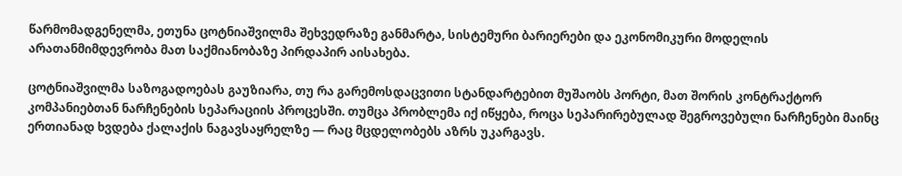წარმომადგენელმა, ეთუნა ცოტნიაშვილმა შეხვედრაზე განმარტა, სისტემური ბარიერები და ეკონომიკური მოდელის არათანმიმდევრობა მათ საქმიანობაზე პირდაპირ აისახება.

ცოტნიაშვილმა საზოგადოებას გაუზიარა, თუ რა გარემოსდაცვითი სტანდარტებით მუშაობს პორტი, მათ შორის კონტრაქტორ კომპანიებთან ნარჩენების სეპარაციის პროცესში. თუმცა პრობლემა იქ იწყება, როცა სეპარირებულად შეგროვებული ნარჩენები მაინც ერთიანად ხვდება ქალაქის ნაგავსაყრელზე — რაც მცდელობებს აზრს უკარგავს.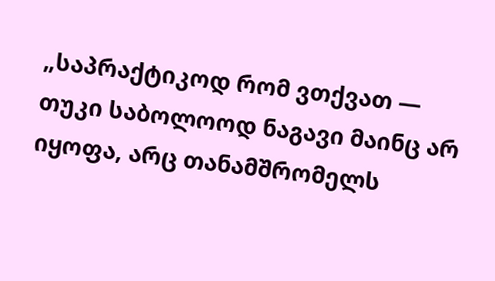„საპრაქტიკოდ რომ ვთქვათ — თუკი საბოლოოდ ნაგავი მაინც არ იყოფა, არც თანამშრომელს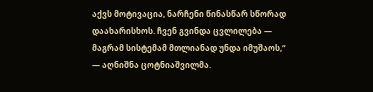აქვს მოტივაცია, ნარჩენი წინასწარ სწორად დაახარისხოს. ჩვენ გვინდა ცვლილება — მაგრამ სისტემამ მთლიანად უნდა იმუშაოს,“ — აღნიშნა ცოტნიაშვილმა.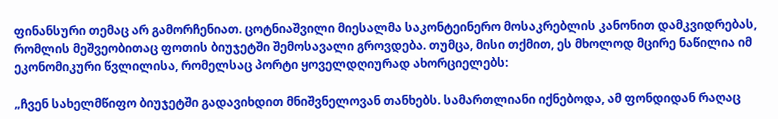ფინანსური თემაც არ გამორჩენიათ. ცოტნიაშვილი მიესალმა საკონტეინერო მოსაკრებლის კანონით დამკვიდრებას, რომლის მეშვეობითაც ფოთის ბიუჯეტში შემოსავალი გროვდება. თუმცა, მისი თქმით, ეს მხოლოდ მცირე ნაწილია იმ ეკონომიკური წვლილისა, რომელსაც პორტი ყოველდღიურად ახორციელებს:

„ჩვენ სახელმწიფო ბიუჯეტში გადავიხდით მნიშვნელოვან თანხებს. სამართლიანი იქნებოდა, ამ ფონდიდან რაღაც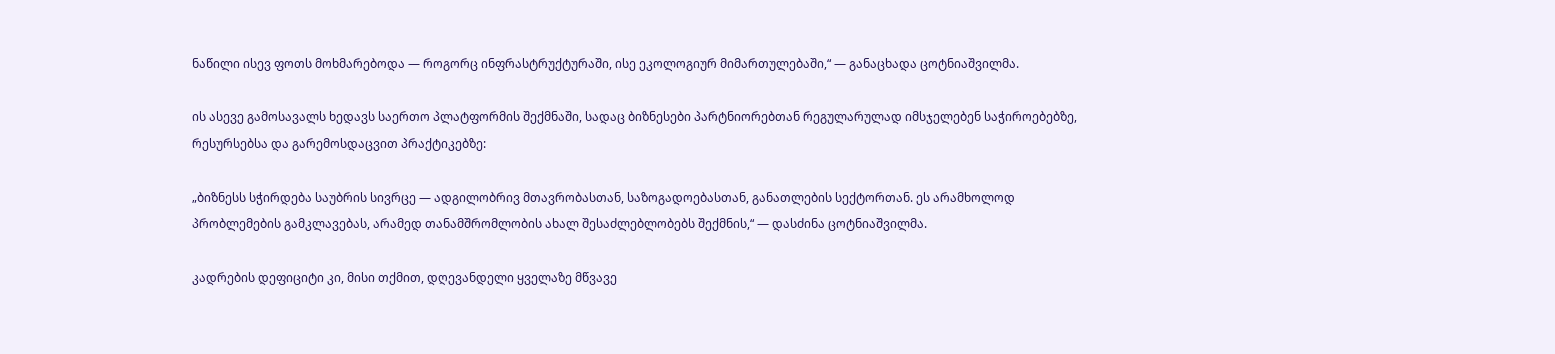ნაწილი ისევ ფოთს მოხმარებოდა — როგორც ინფრასტრუქტურაში, ისე ეკოლოგიურ მიმართულებაში,“ — განაცხადა ცოტნიაშვილმა.

ის ასევე გამოსავალს ხედავს საერთო პლატფორმის შექმნაში, სადაც ბიზნესები პარტნიორებთან რეგულარულად იმსჯელებენ საჭიროებებზე, რესურსებსა და გარემოსდაცვით პრაქტიკებზე:

„ბიზნესს სჭირდება საუბრის სივრცე — ადგილობრივ მთავრობასთან, საზოგადოებასთან, განათლების სექტორთან. ეს არამხოლოდ პრობლემების გამკლავებას, არამედ თანამშრომლობის ახალ შესაძლებლობებს შექმნის,“ — დასძინა ცოტნიაშვილმა.

კადრების დეფიციტი კი, მისი თქმით, დღევანდელი ყველაზე მწვავე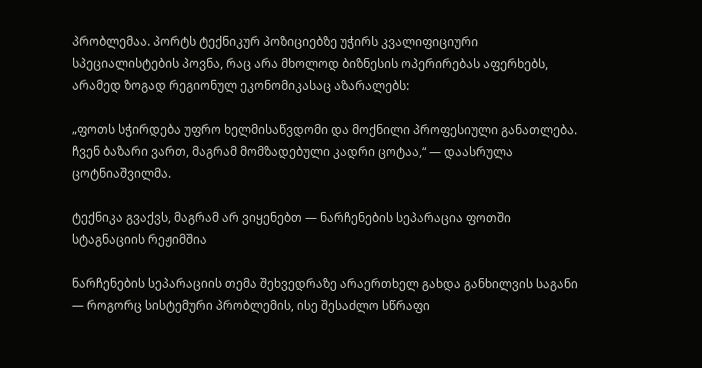პრობლემაა. პორტს ტექნიკურ პოზიციებზე უჭირს კვალიფიციური სპეციალისტების პოვნა, რაც არა მხოლოდ ბიზნესის ოპერირებას აფერხებს, არამედ ზოგად რეგიონულ ეკონომიკასაც აზარალებს:

„ფოთს სჭირდება უფრო ხელმისაწვდომი და მოქნილი პროფესიული განათლება. ჩვენ ბაზარი ვართ, მაგრამ მომზადებული კადრი ცოტაა,“ — დაასრულა ცოტნიაშვილმა.

ტექნიკა გვაქვს, მაგრამ არ ვიყენებთ — ნარჩენების სეპარაცია ფოთში სტაგნაციის რეჟიმშია

ნარჩენების სეპარაციის თემა შეხვედრაზე არაერთხელ გახდა განხილვის საგანი — როგორც სისტემური პრობლემის, ისე შესაძლო სწრაფი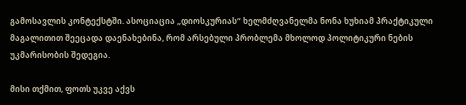გამოსავლის კონტექსტში. ასოციაცია „დიოსკურიას“ ხელმძღვანელმა ნონა ხუხიამ პრაქტიკული მაგალითით შეეცადა დაენახებინა, რომ არსებული პრობლემა მხოლოდ პოლიტიკური ნების უკმარისობის შედეგია.

მისი თქმით, ფოთს უკვე აქვს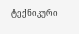ტექნიკური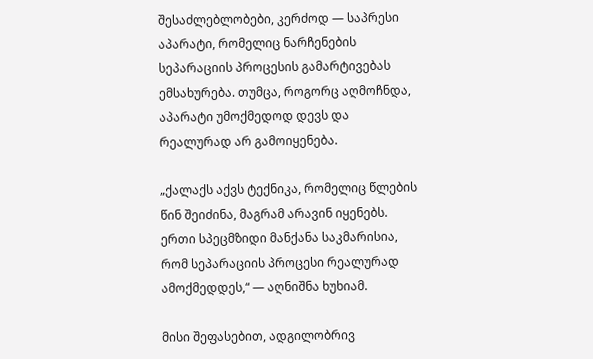შესაძლებლობები, კერძოდ — საპრესი აპარატი, რომელიც ნარჩენების სეპარაციის პროცესის გამარტივებას ემსახურება. თუმცა, როგორც აღმოჩნდა, აპარატი უმოქმედოდ დევს და რეალურად არ გამოიყენება.

„ქალაქს აქვს ტექნიკა, რომელიც წლების წინ შეიძინა, მაგრამ არავინ იყენებს. ერთი სპეცმზიდი მანქანა საკმარისია, რომ სეპარაციის პროცესი რეალურად ამოქმედდეს,“ — აღნიშნა ხუხიამ.

მისი შეფასებით, ადგილობრივ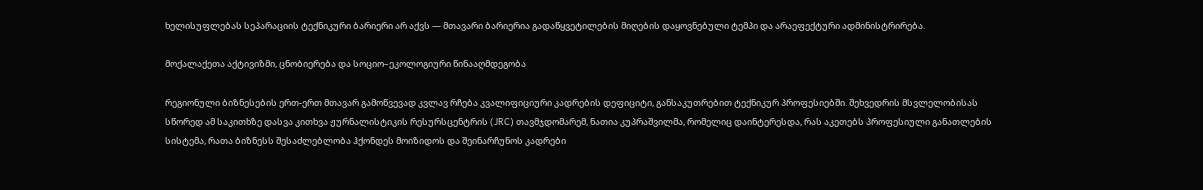ხელისუფლებას სეპარაციის ტექნიკური ბარიერი არ აქვს — მთავარი ბარიერია გადაწყვეტილების მიღების დაყოვნებული ტემპი და არაეფექტური ადმინისტრირება.

მოქალაქეთა აქტივიზმი, ცნობიერება და სოციო–ეკოლოგიური წინააღმდეგობა

რეგიონული ბიზნესების ერთ-ერთ მთავარ გამოწვევად კვლავ რჩება კვალიფიციური კადრების დეფიციტი, განსაკუთრებით ტექნიკურ პროფესიებში. შეხვედრის მსვლელობისას სწორედ ამ საკითხზე დასვა კითხვა ჟურნალისტიკის რესურსცენტრის (JRC) თავმჯდომარემ, ნათია კუპრაშვილმა, რომელიც დაინტერესდა, რას აკეთებს პროფესიული განათლების სისტემა, რათა ბიზნესს შესაძლებლობა ჰქონდეს მოიზიდოს და შეინარჩუნოს კადრები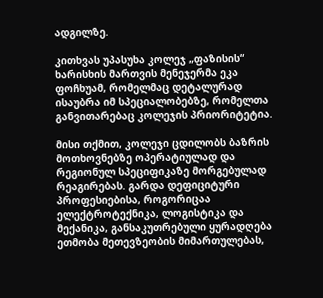ადგილზე.

კითხვას უპასუხა კოლეჯ „ფაზისის“ ხარისხის მართვის მენეჯერმა ეკა ფოჩხუამ, რომელმაც დეტალურად ისაუბრა იმ სპეციალობებზე, რომელთა განვითარებაც კოლეჯის პრიორიტეტია.

მისი თქმით, კოლეჯი ცდილობს ბაზრის მოთხოვნებზე ოპერატიულად და რეგიონულ სპეციფიკაზე მორგებულად რეაგირებას. გარდა დეფიციტური პროფესიებისა, როგორიცაა ელექტროტექნიკა, ლოგისტიკა და მექანიკა, განსაკუთრებული ყურადღება ეთმობა მეთევზეობის მიმართულებას,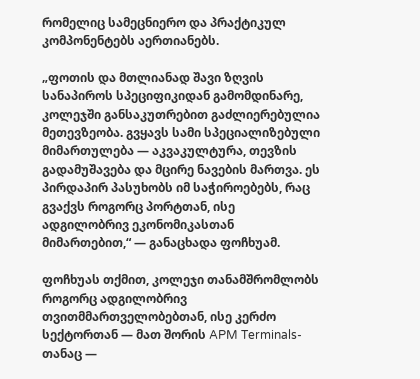რომელიც სამეცნიერო და პრაქტიკულ კომპონენტებს აერთიანებს.

„ფოთის და მთლიანად შავი ზღვის სანაპიროს სპეციფიკიდან გამომდინარე, კოლეჯში განსაკუთრებით გაძლიერებულია მეთევზეობა. გვყავს სამი სპეციალიზებული მიმართულება — აკვაკულტურა, თევზის გადამუშავება და მცირე ნავების მართვა. ეს პირდაპირ პასუხობს იმ საჭიროებებს, რაც გვაქვს როგორც პორტთან, ისე ადგილობრივ ეკონომიკასთან მიმართებით,“ — განაცხადა ფოჩხუამ.

ფოჩხუას თქმით, კოლეჯი თანამშრომლობს როგორც ადგილობრივ თვითმმართველობებთან, ისე კერძო სექტორთან — მათ შორის APM Terminals-თანაც —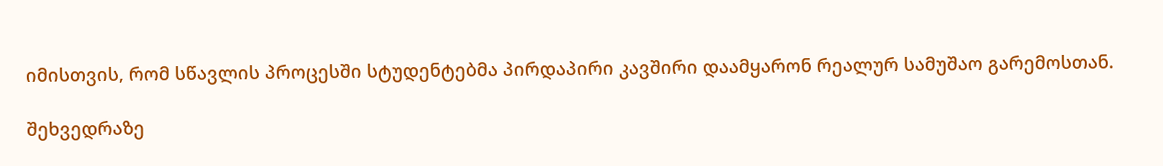იმისთვის, რომ სწავლის პროცესში სტუდენტებმა პირდაპირი კავშირი დაამყარონ რეალურ სამუშაო გარემოსთან.

შეხვედრაზე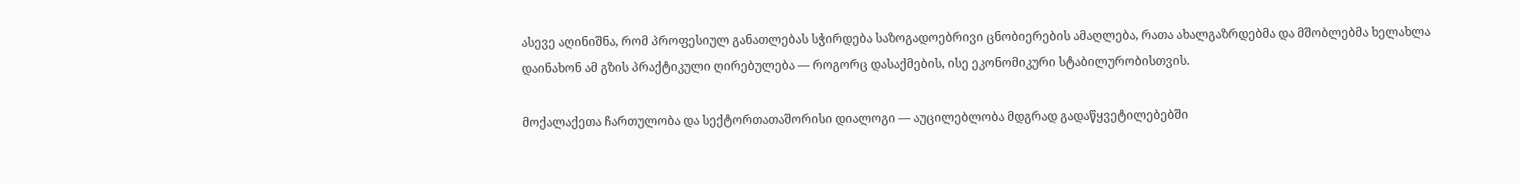ასევე აღინიშნა, რომ პროფესიულ განათლებას სჭირდება საზოგადოებრივი ცნობიერების ამაღლება, რათა ახალგაზრდებმა და მშობლებმა ხელახლა დაინახონ ამ გზის პრაქტიკული ღირებულება — როგორც დასაქმების, ისე ეკონომიკური სტაბილურობისთვის.

მოქალაქეთა ჩართულობა და სექტორთათაშორისი დიალოგი — აუცილებლობა მდგრად გადაწყვეტილებებში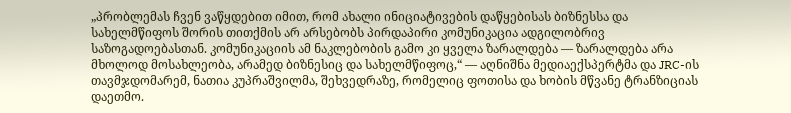„პრობლემას ჩვენ ვაწყდებით იმით, რომ ახალი ინიციატივების დაწყებისას ბიზნესსა და სახელმწიფოს შორის თითქმის არ არსებობს პირდაპირი კომუნიკაცია ადგილობრივ საზოგადოებასთან. კომუნიკაციის ამ ნაკლებობის გამო კი ყველა ზარალდება — ზარალდება არა მხოლოდ მოსახლეობა, არამედ ბიზნესიც და სახელმწიფოც,“ — აღნიშნა მედიაექსპერტმა და JRC-ის თავმჯდომარემ, ნათია კუპრაშვილმა, შეხვედრაზე, რომელიც ფოთისა და ხობის მწვანე ტრანზიციას დაეთმო.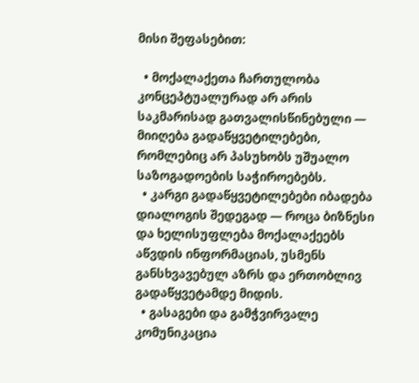მისი შეფასებით:

  • მოქალაქეთა ჩართულობა კონცეპტუალურად არ არის საკმარისად გათვალისწინებული — მიიღება გადაწყვეტილებები, რომლებიც არ პასუხობს უშუალო საზოგადოების საჭიროებებს.
  • კარგი გადაწყვეტილებები იბადება დიალოგის შედეგად — როცა ბიზნესი და ხელისუფლება მოქალაქეებს აწვდის ინფორმაციას, უსმენს განსხვავებულ აზრს და ერთობლივ გადაწყვეტამდე მიდის.
  • გასაგები და გამჭვირვალე კომუნიკაცია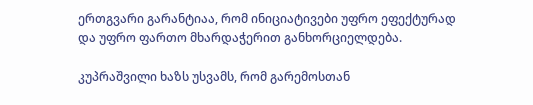ერთგვარი გარანტიაა, რომ ინიციატივები უფრო ეფექტურად და უფრო ფართო მხარდაჭერით განხორციელდება.

კუპრაშვილი ხაზს უსვამს, რომ გარემოსთან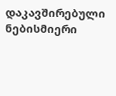დაკავშირებული ნებისმიერი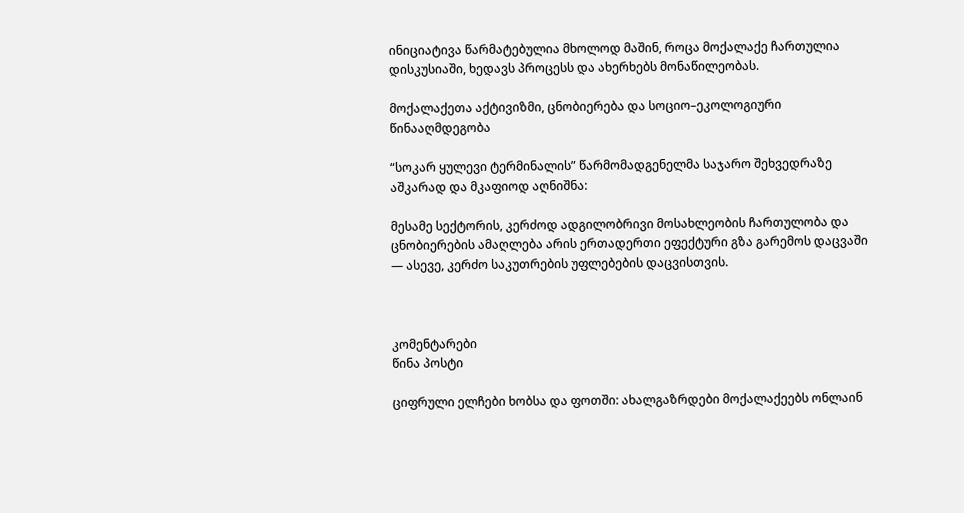ინიციატივა წარმატებულია მხოლოდ მაშინ, როცა მოქალაქე ჩართულია დისკუსიაში, ხედავს პროცესს და ახერხებს მონაწილეობას.

მოქალაქეთა აქტივიზმი, ცნობიერება და სოციო–ეკოლოგიური წინააღმდეგობა

“სოკარ ყულევი ტერმინალის” წარმომადგენელმა საჯარო შეხვედრაზე აშკარად და მკაფიოდ აღნიშნა:

მესამე სექტორის, კერძოდ ადგილობრივი მოსახლეობის ჩართულობა და ცნობიერების ამაღლება არის ერთადერთი ეფექტური გზა გარემოს დაცვაში — ასევე, კერძო საკუთრების უფლებების დაცვისთვის.



კომენტარები
წინა პოსტი

ციფრული ელჩები ხობსა და ფოთში: ახალგაზრდები მოქალაქეებს ონლაინ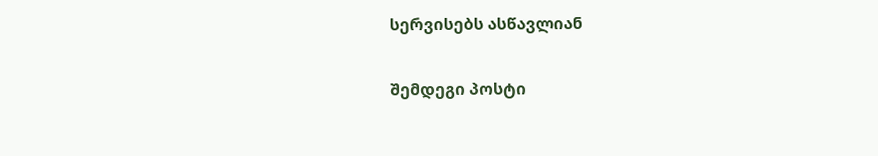სერვისებს ასწავლიან

შემდეგი პოსტი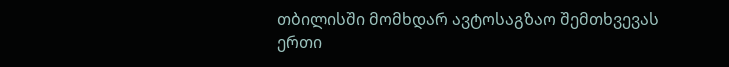თბილისში მომხდარ ავტოსაგზაო შემთხვევას ერთი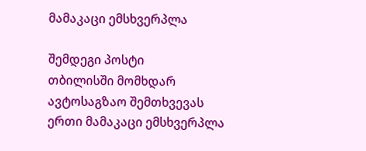მამაკაცი ემსხვერპლა

შემდეგი პოსტი
თბილისში მომხდარ ავტოსაგზაო შემთხვევას ერთი მამაკაცი ემსხვერპლა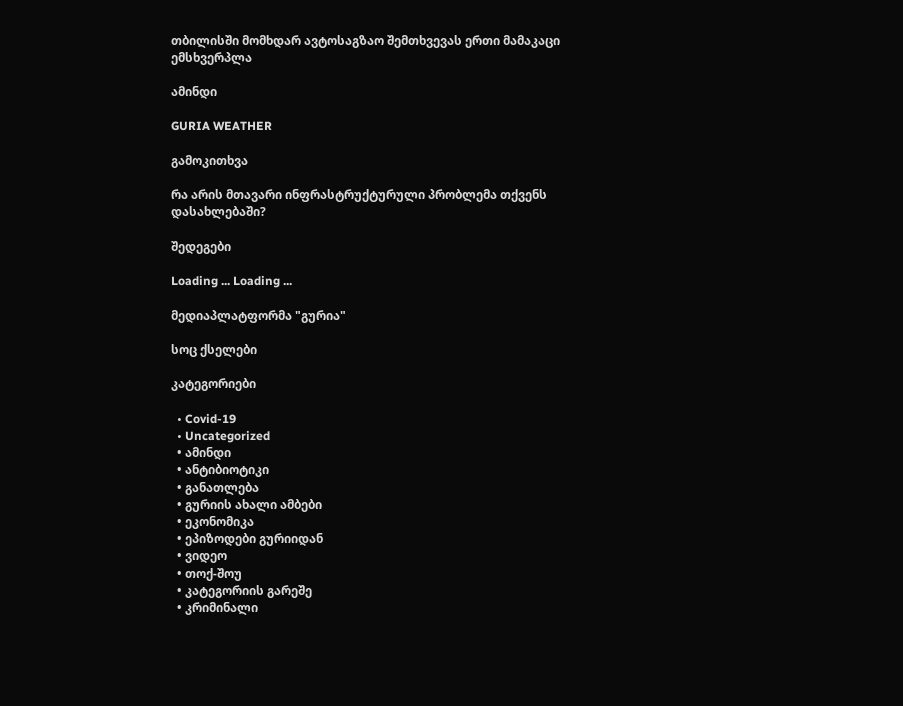თბილისში მომხდარ ავტოსაგზაო შემთხვევას ერთი მამაკაცი ემსხვერპლა

ამინდი

GURIA WEATHER

გამოკითხვა

რა არის მთავარი ინფრასტრუქტურული პრობლემა თქვენს დასახლებაში?

შედეგები

Loading ... Loading ...

მედიაპლატფორმა "გურია"

სოც ქსელები

კატეგორიები

  • Covid-19
  • Uncategorized
  • ამინდი
  • ანტიბიოტიკი
  • განათლება
  • გურიის ახალი ამბები
  • ეკონომიკა
  • ეპიზოდები გურიიდან
  • ვიდეო
  • თოქ-შოუ
  • კატეგორიის გარეშე
  • კრიმინალი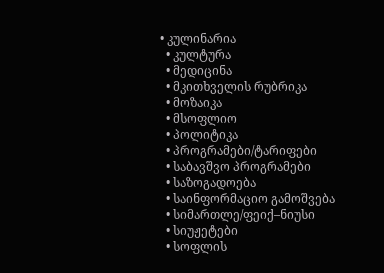• კულინარია
  • კულტურა
  • მედიცინა
  • მკითხველის რუბრიკა
  • მოზაიკა
  • მსოფლიო
  • პოლიტიკა
  • პროგრამები/ტარიფები
  • საბავშვო პროგრამები
  • საზოგადოება
  • საინფორმაციო გამოშვება
  • სიმართლე/ფეიქ–ნიუსი
  • სიუჟეტები
  • სოფლის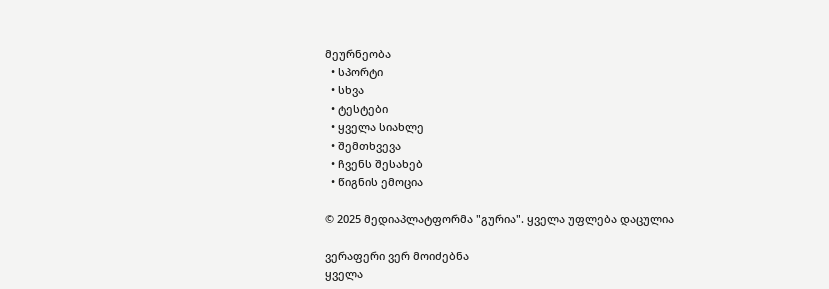მეურნეობა
  • სპორტი
  • სხვა
  • ტესტები
  • ყველა სიახლე
  • შემთხვევა
  • ჩვენს შესახებ
  • წიგნის ემოცია

© 2025 მედიაპლატფორმა "გურია". ყველა უფლება დაცულია

ვერაფერი ვერ მოიძებნა
ყველა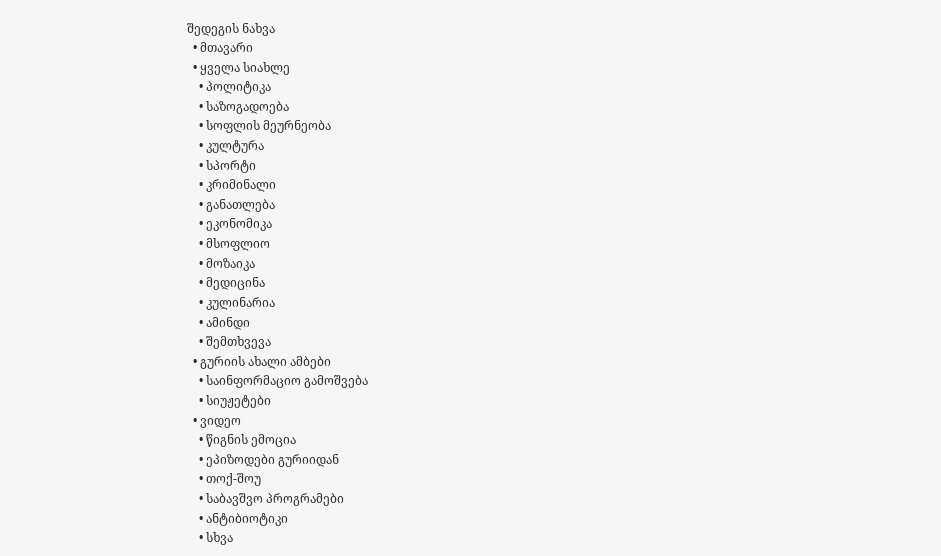შედეგის ნახვა
  • მთავარი
  • ყველა სიახლე
    • პოლიტიკა
    • საზოგადოება
    • სოფლის მეურნეობა
    • კულტურა
    • სპორტი
    • კრიმინალი
    • განათლება
    • ეკონომიკა
    • მსოფლიო
    • მოზაიკა
    • მედიცინა
    • კულინარია
    • ამინდი
    • შემთხვევა
  • გურიის ახალი ამბები
    • საინფორმაციო გამოშვება
    • სიუჟეტები
  • ვიდეო
    • წიგნის ემოცია
    • ეპიზოდები გურიიდან
    • თოქ-შოუ
    • საბავშვო პროგრამები
    • ანტიბიოტიკი
    • სხვა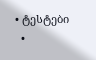• ტესტები
  •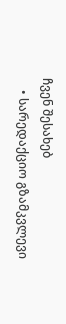ჩვენ შესახებ
    • სარედაქციო გზამკვლევი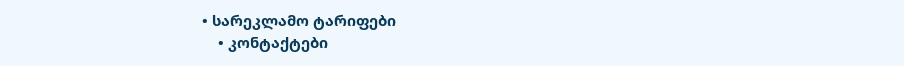• სარეკლამო ტარიფები
    • კონტაქტები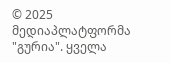© 2025 მედიაპლატფორმა "გურია". ყველა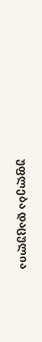უფლება დაცულია